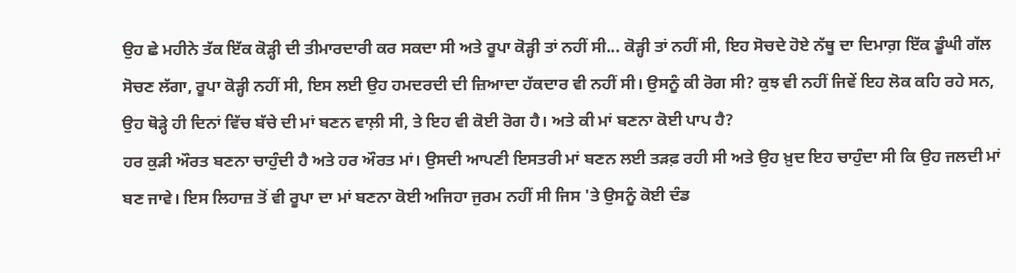ਉਹ ਛੇ ਮਹੀਨੇ ਤੱਕ ਇੱਕ ਕੋੜ੍ਹੀ ਦੀ ਤੀਮਾਰਦਾਰੀ ਕਰ ਸਕਦਾ ਸੀ ਅਤੇ ਰੂਪਾ ਕੋੜ੍ਹੀ ਤਾਂ ਨਹੀਂ ਸੀ... ਕੋੜ੍ਹੀ ਤਾਂ ਨਹੀਂ ਸੀ, ਇਹ ਸੋਚਦੇ ਹੋਏ ਨੱਥੂ ਦਾ ਦਿਮਾਗ਼ ਇੱਕ ਡੂੰਘੀ ਗੱਲ ਸੋਚਣ ਲੱਗਾ, ਰੂਪਾ ਕੋੜ੍ਹੀ ਨਹੀਂ ਸੀ, ਇਸ ਲਈ ਉਹ ਹਮਦਰਦੀ ਦੀ ਜ਼ਿਆਦਾ ਹੱਕਦਾਰ ਵੀ ਨਹੀਂ ਸੀ। ਉਸਨੂੰ ਕੀ ਰੋਗ ਸੀ? ਕੁਝ ਵੀ ਨਹੀਂ ਜਿਵੇਂ ਇਹ ਲੋਕ ਕਹਿ ਰਹੇ ਸਨ, ਉਹ ਥੋੜ੍ਹੇ ਹੀ ਦਿਨਾਂ ਵਿੱਚ ਬੱਚੇ ਦੀ ਮਾਂ ਬਣਨ ਵਾਲ਼ੀ ਸੀ, ਤੇ ਇਹ ਵੀ ਕੋਈ ਰੋਗ ਹੈ। ਅਤੇ ਕੀ ਮਾਂ ਬਣਨਾ ਕੋਈ ਪਾਪ ਹੈ?
ਹਰ ਕੁੜੀ ਔਰਤ ਬਣਨਾ ਚਾਹੁੰਦੀ ਹੈ ਅਤੇ ਹਰ ਔਰਤ ਮਾਂ। ਉਸਦੀ ਆਪਣੀ ਇਸਤਰੀ ਮਾਂ ਬਣਨ ਲਈ ਤੜਫ਼ ਰਹੀ ਸੀ ਅਤੇ ਉਹ ਖ਼ੁਦ ਇਹ ਚਾਹੁੰਦਾ ਸੀ ਕਿ ਉਹ ਜਲਦੀ ਮਾਂ ਬਣ ਜਾਵੇ। ਇਸ ਲਿਹਾਜ਼ ਤੋਂ ਵੀ ਰੂਪਾ ਦਾ ਮਾਂ ਬਣਨਾ ਕੋਈ ਅਜਿਹਾ ਜੁਰਮ ਨਹੀਂ ਸੀ ਜਿਸ 'ਤੇ ਉਸਨੂੰ ਕੋਈ ਦੰਡ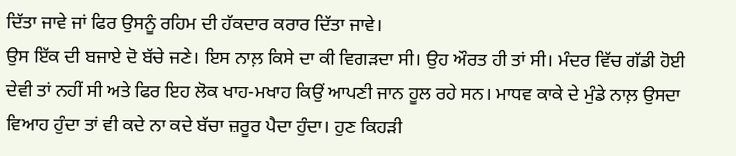ਦਿੱਤਾ ਜਾਵੇ ਜਾਂ ਫਿਰ ਉਸਨੂੰ ਰਹਿਮ ਦੀ ਹੱਕਦਾਰ ਕਰਾਰ ਦਿੱਤਾ ਜਾਵੇ।
ਉਸ ਇੱਕ ਦੀ ਬਜਾਏ ਦੋ ਬੱਚੇ ਜਣੇ। ਇਸ ਨਾਲ਼ ਕਿਸੇ ਦਾ ਕੀ ਵਿਗੜਦਾ ਸੀ। ਉਹ ਔਰਤ ਹੀ ਤਾਂ ਸੀ। ਮੰਦਰ ਵਿੱਚ ਗੱਡੀ ਹੋਈ ਦੇਵੀ ਤਾਂ ਨਹੀਂ ਸੀ ਅਤੇ ਫਿਰ ਇਹ ਲੋਕ ਖਾਹ-ਮਖਾਹ ਕਿਉਂ ਆਪਣੀ ਜਾਨ ਹੂਲ ਰਹੇ ਸਨ। ਮਾਧਵ ਕਾਕੇ ਦੇ ਮੁੰਡੇ ਨਾਲ਼ ਉਸਦਾ ਵਿਆਹ ਹੁੰਦਾ ਤਾਂ ਵੀ ਕਦੇ ਨਾ ਕਦੇ ਬੱਚਾ ਜ਼ਰੂਰ ਪੈਦਾ ਹੁੰਦਾ। ਹੁਣ ਕਿਹੜੀ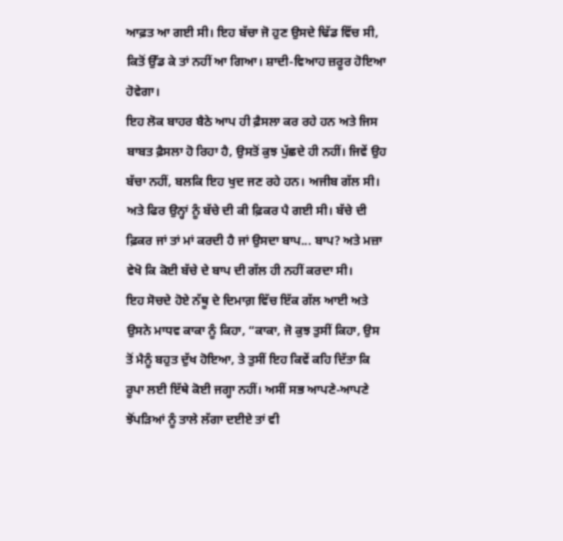ਆਫ਼ਤ ਆ ਗਈ ਸੀ। ਇਹ ਬੱਚਾ ਜੋ ਹੁਣ ਉਸਦੇ ਢਿੱਡ ਵਿੱਚ ਸੀ, ਕਿਤੋਂ ਉੱਡ ਕੇ ਤਾਂ ਨਹੀਂ ਆ ਗਿਆ। ਸ਼ਾਦੀ-ਵਿਆਹ ਜ਼ਰੂਰ ਹੋਇਆ ਹੋਵੇਗਾ।
ਇਹ ਲੋਕ ਬਾਹਰ ਬੈਠੇ ਆਪ ਹੀ ਫ਼ੈਸਲਾ ਕਰ ਰਹੇ ਹਨ ਅਤੇ ਜਿਸ ਬਾਬਤ ਫ਼ੈਸਲਾ ਹੋ ਰਿਹਾ ਹੈ, ਉਸਤੋਂ ਕੁਝ ਪੁੱਛਦੇ ਹੀ ਨਹੀਂ। ਜਿਵੇਂ ਉਹ ਬੱਚਾ ਨਹੀਂ, ਬਲਕਿ ਇਹ ਖੁਦ ਜਣ ਰਹੇ ਹਨ। ਅਜੀਬ ਗੱਲ ਸੀ। ਅਤੇ ਫਿਰ ਉਨ੍ਹਾਂ ਨੂੰ ਬੱਚੇ ਦੀ ਕੀ ਫ਼ਿਕਰ ਪੈ ਗਈ ਸੀ। ਬੱਚੇ ਦੀ ਫ਼ਿਕਰ ਜਾਂ ਤਾਂ ਮਾਂ ਕਰਦੀ ਹੈ ਜਾਂ ਉਸਦਾ ਬਾਪ... ਬਾਪ? ਅਤੇ ਮਜ਼ਾ ਵੇਖੋ ਕਿ ਕੋਈ ਬੱਚੇ ਦੇ ਬਾਪ ਦੀ ਗੱਲ ਹੀ ਨਹੀਂ ਕਰਦਾ ਸੀ।
ਇਹ ਸੋਚਦੇ ਹੋਏ ਨੱਥੂ ਦੇ ਦਿਮਾਗ਼ ਵਿੱਚ ਇੱਕ ਗੱਲ ਆਈ ਅਤੇ ਉਸਨੇ ਮਾਧਵ ਕਾਕਾ ਨੂੰ ਕਿਹਾ, “ਕਾਕਾ, ਜੋ ਕੁਝ ਤੁਸੀਂ ਕਿਹਾ, ਉਸ ਤੋਂ ਮੈਨੂੰ ਬਹੁਤ ਦੁੱਖ ਹੋਇਆ, ਤੇ ਤੁਸੀਂ ਇਹ ਕਿਵੇਂ ਕਹਿ ਦਿੱਤਾ ਕਿ ਰੂਪਾ ਲਈ ਇੱਥੇ ਕੋਈ ਜਗ੍ਹਾ ਨਹੀਂ। ਅਸੀਂ ਸਭ ਆਪਣੇ-ਆਪਣੇ ਝੋਂਪੜਿਆਂ ਨੂੰ ਤਾਲੇ ਲੱਗਾ ਦਈਏ ਤਾਂ ਵੀ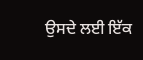ਉਸਦੇ ਲਈ ਇੱਕ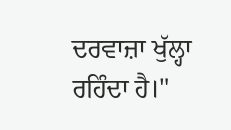ਦਰਵਾਜ਼ਾ ਖੁੱਲ੍ਹਾ ਰਹਿੰਦਾ ਹੈ।"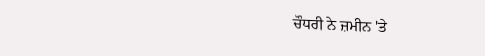ਚੌਧਰੀ ਨੇ ਜ਼ਮੀਨ 'ਤੇ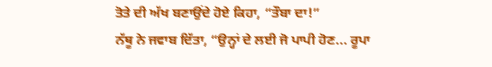ਤੋਤੇ ਦੀ ਅੱਖ ਬਣਾਉਂਦੇ ਹੋਏ ਕਿਹਾ, “ਤੌਬਾ ਦਾ!”
ਨੱਥੂ ਨੇ ਜਵਾਬ ਦਿੱਤਾ, “ਉਨ੍ਹਾਂ ਦੇ ਲਈ ਜੋ ਪਾਪੀ ਹੋਣ... ਰੂਪਾ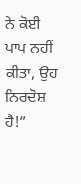ਨੇ ਕੋਈ ਪਾਪ ਨਹੀਂ ਕੀਤਾ, ਉਹ ਨਿਰਦੋਸ਼ ਹੈ!”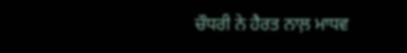ਚੌਧਰੀ ਨੇ ਹੈਰਤ ਨਾਲ਼ ਮਾਧਵ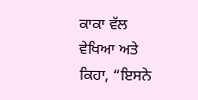ਕਾਕਾ ਵੱਲ ਵੇਖਿਆ ਅਤੇ ਕਿਹਾ, “ਇਸਨੇ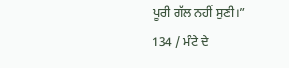ਪੂਰੀ ਗੱਲ ਨਹੀਂ ਸੁਣੀ।”
134 / ਮੰਟੇ ਦੇ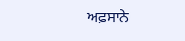ਅਫ਼ਸਾਨੇ